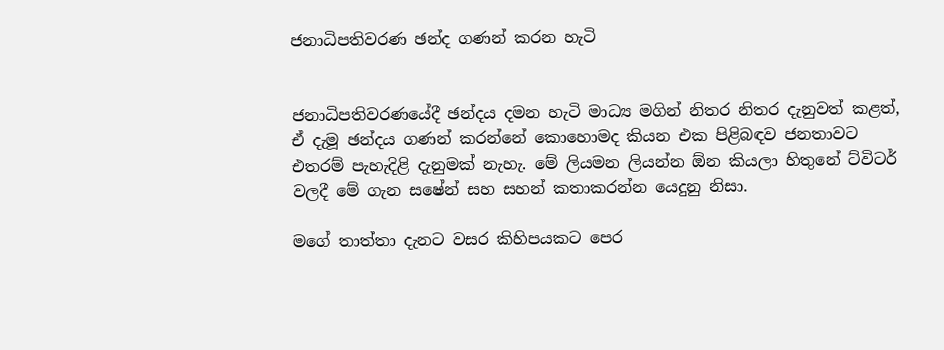ජනාධිපතිවරණ ඡන්ද ගණන් කරන හැටි


ජනාධිපතිවරණයේදී ඡන්දය දමන හැටි මාධ්‍ය මගින් නිතර නිතර දැනුවත් කළත්, ඒ දැමූ ඡන්දය ගණන් කරන්නේ කොහොමද කියන එක පිළිබඳව ජනතාවට එතරම් පැහැදිළි දැනුමක් නැහැ. මේ ලියමන ලියන්න ඕන කියලා හිතුනේ ට්‍විටර් වලදී මේ ගැන සෂේන් සහ සහන් කතාකරන්න යෙදුනු නිසා.

මගේ තාත්තා දැනට වසර කිහිපයකට පෙර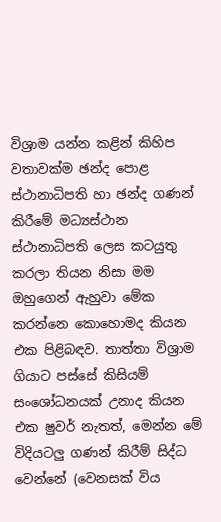විශ්‍රාම යන්න කළින් කිහිප වතාවක්ම ඡන්ද පොළ ස්ථානාධිපති හා ඡන්ද ගණන් කිරීමේ මධ්‍යස්ථාන ස්ථානාධිපති ලෙස කටයුතු කරලා තියන නිසා මම ඔහුගෙන් ඇහුවා මේක කරන්නෙ කොහොමද කියන එක පිළිබඳව. තාත්තා විශ්‍රාම ගියාට පස්සේ කිසියම් සංශෝධනයක් උනාද කියන එක ෂුවර් නැතත්, මෙන්න මේ විදියටලු ගණන් කිරීම් සිද්ධ වෙන්නේ (වෙනසක් විය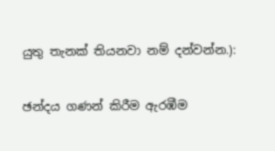යුතු තැනක් තියනවා නම් දන්වන්න.):

ඡන්දය ගණන් කිරීම ඇරඹීම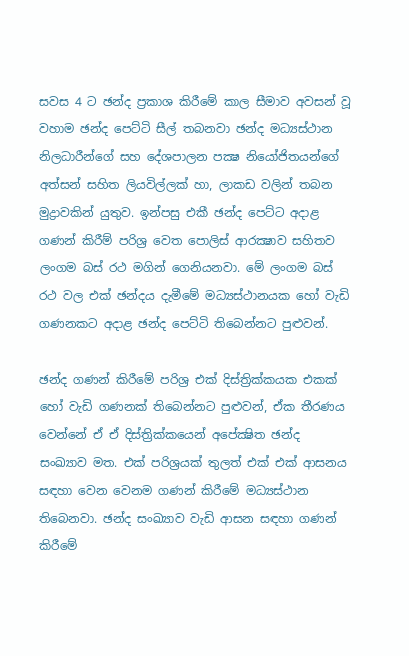සවස 4 ට ඡන්ද ප්‍රකාශ කිරීමේ කාල සීමාව අවසන් වූ වහාම ඡන්ද පෙට්ටි සීල් තබනවා ඡන්ද මධ්‍යස්ථාන නිලධාරීන්ගේ සහ දේශපාලන පක්‍ෂ නියෝජිතයන්ගේ අත්සන් සහිත ලියවිල්ලක් හා, ලාකඩ වලින් තබන මුද්‍රාවකින් යුතුව. ඉන්පසු එකී ඡන්ද පෙට්ට අදාළ ගණන් කිරීම් පරිශ්‍ර වෙත පොලිස් ආරක්‍ෂාව සහිතව ලංගම බස් රථ මගින් ගෙනියනවා. මේ ලංගම බස් රථ වල එක් ඡන්දය දැමීමේ මධ්‍යස්ථානයක හෝ වැඩි ගණනකට අදාළ ඡන්ද පෙට්ටි තිබෙන්නට පුළුවන්.

ඡන්ද ගණන් කිරීමේ පරිශ්‍ර එක් දිස්ත්‍රික්කයක එකක් හෝ වැඩි ගණනක් තිබෙන්නට පුළුවන්, ඒක තීරණය වෙන්නේ ඒ ඒ දිස්ත්‍රික්කයෙන් අපේක්‍ෂිත ඡන්ද සංඛ්‍යාව මත. එක් පරිශ්‍රයක් තුලත් එක් එක් ආසනය සඳහා වෙන වෙනම ගණන් කිරීමේ මධ්‍යස්ථාන තිබෙනවා. ඡන්ද සංඛ්‍යාව වැඩි ආසන සඳහා ගණන් කිරීමේ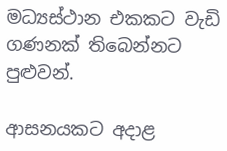මධ්‍යස්ථාන එකකට වැඩි ගණනක් තිබෙන්නට පුළුවන්.

ආසනයකට අදාළ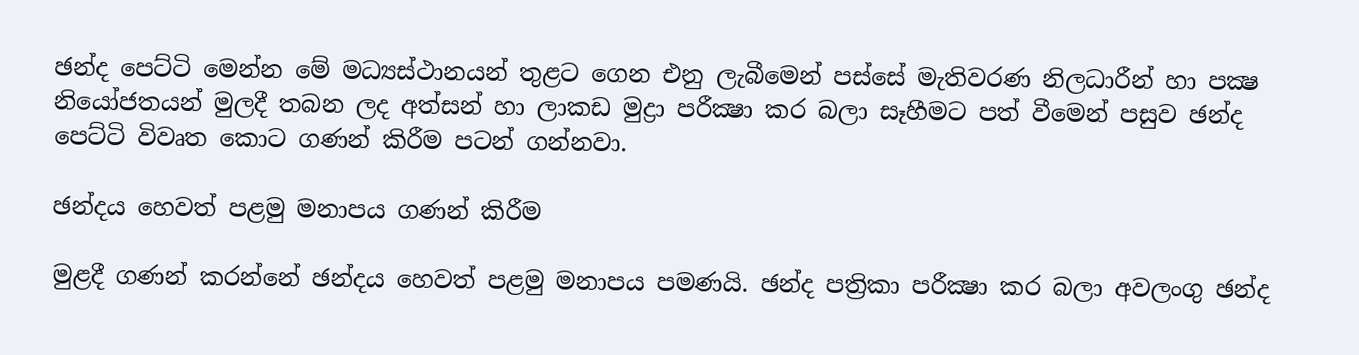ඡන්ද පෙට්ටි මෙන්න මේ මධ්‍යස්ථානයන් තුළට ගෙන එනු ලැබීමෙන් පස්සේ මැතිවරණ නිලධාරීන් හා පක්‍ෂ නියෝජතයන් මුලදී තබන ලද අත්සන් හා ලාකඩ මුද්‍රා පරීක්‍ෂා කර බලා සෑහීමට පත් වීමෙන් පසුව ඡන්ද පෙට්ටි විවෘත කොට ගණන් කිරීම පටන් ගන්නවා.

ඡන්දය හෙවත් පළමු මනාපය ගණන් කිරීම

මුළදී ගණන් කරන්නේ ඡන්දය හෙවත් පළමු මනාපය පමණයි. ඡන්ද පත්‍රිකා පරීක්‍ෂා කර බලා අවලංගු ඡන්ද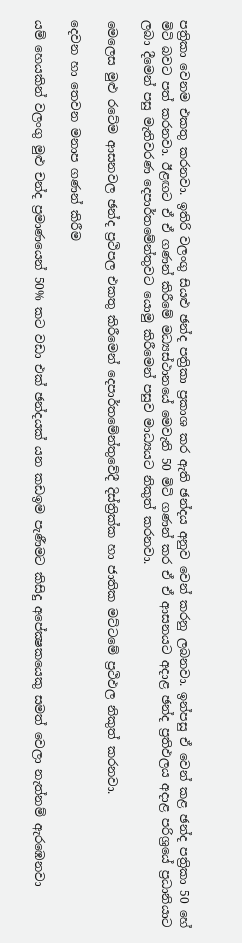පත්‍රිකා වෙනම එකතු කරනවා. ඉතිරි වලංගු සියළු ඡන්ද පත්‍රිකා ප්‍රකාශ කර ඇති ඡන්දය අනුව වෙන් කරනු ලබනවා. ඉන්පසු ඒ වෙන් කළ ඡන්ද පත්‍රිකා 50 හේ මිටි බවට පත් කරනවා. ඊළඟට ඒ ඒ ගණන් කිරීමේ මධ්‍යස්ථානයේ මෙවැනි 50 මිටි ගණන් කර ඒ ඒ ආසනයට අදාළ ඡන්ද ප්‍රතිඵලය අදාළ පරිශ්‍රයේ ප්‍රධානියාට ලබා දීමෙන් පසු මැතිවරණ දෙපාර්තමේන්තුවට යොමු කිරීමෙන් පසුව මාධ්‍යයට නිකුත් කරනවා.

මෙලෙස මුළු රටේම ආසනවල ඡන්ද ප්‍රථිපල එකතු කිරීමෙන් දෙපාර්තමේන්තුවේදී දිස්ත්‍රික්ක හා ජාතික මට්ටමේ ප්‍රථිඵල නිකුත් කරනවා.

දෙවන හා තෙවන මනාප ගණන් කිරීම

යම් හෙයකින් වලංගු මුළු චන්ද ප්‍රමාණයෙන් 50% කට වඩා එක් ඡන්දයක් යන කඩඉම පැණීමට කිසිදු අපේක්‍ෂකයෙකු සමත් වෙලා නැත්නම් ඇරඹෙනවා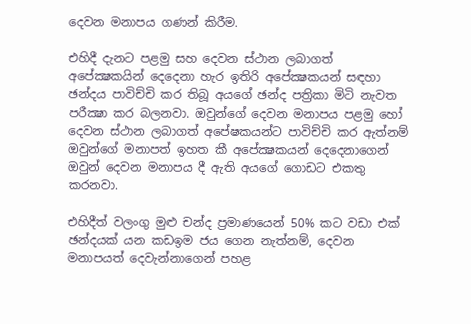දෙවන මනාපය ගණන් කිරීම.

එහිදී දැනට පළමු සහ දෙවන ස්ථාන ලබාගත් අපේක්‍ෂකයින් දෙදෙනා හැර ඉතිරි අපේක්‍ෂකයන් සඳහා ඡන්දය පාවිච්චි කර තිබූ අයගේ ඡන්ද පත්‍රිකා මිටි නැවත පරීක්‍ෂා කර බලනවා. ඔවුන්ගේ දෙවන මනාපය පළමු හෝ දෙවන ස්ථාන ලබාගත් අපේෂකයන්ට පාවිච්චි කර ඇත්නම් ඔවුන්ගේ මනාපත් ඉහත කී අපේක්‍ෂකයන් දෙදෙනාගෙන් ඔවුන් දෙවන මනාපය දී ඇති අයගේ ගොඩට එකතු කරනවා.

එහිදීත් වලංගු මුළු චන්ද ප්‍රමාණයෙන් 50% කට වඩා එක් ඡන්දයක් යන කඩඉම ජය ගෙන නැත්නම්, දෙවන මනාපයත් දෙවැන්නාගෙන් පහළ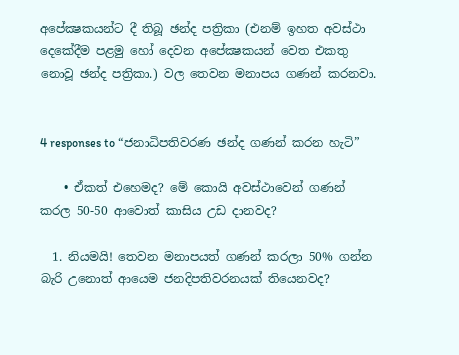අපේක්‍ෂකයන්ට දී තිබූ ඡන්ද පත්‍රිකා (එනම් ඉහත අවස්ථා දෙකේදීම පළමු හෝ දෙවන අපේක්‍ෂකයන් වෙත එකතු නොවූ ඡන්ද පත්‍රිකා.) වල තෙවන මනාපය ගණන් කරනවා.


4 responses to “ජනාධිපතිවරණ ඡන්ද ගණන් කරන හැටි”

    • ඒකත් එහෙමද? මේ කොයි අවස්ථාවෙන් ගණන් කරල 50-50 ආවොත් කාසිය උඩ දානවද?

  1. නියමයි! තෙවන මනාපයත් ගණන් කරලා 50% ගන්න බැරි උනොත් ආයෙම ජනදිපතිවරනයක් තියෙනවද?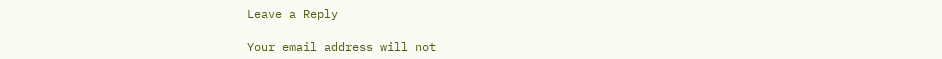Leave a Reply

Your email address will not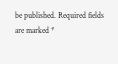be published. Required fields are marked *